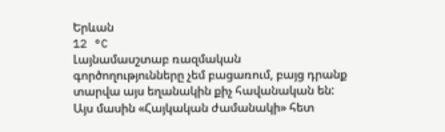Երևան
12 °C
Լայնամասշտաբ ռազմական գործողությունները չեմ բացառում, բայց դրանք տարվա այս եղանակին քիչ հավանական են: Այս մասին «Հայկական ժամանակի» հետ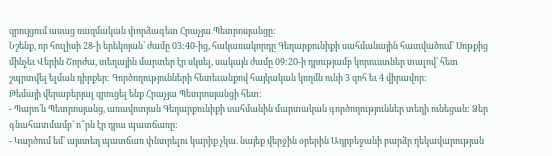զրույցում ասաց ռազմական փորձագետ Հրաչյա Պետրոսյանցը:
Նշենք, որ հուլիսի 28-ի երեկոյան՝ ժամը 03:40-ից, հակառակորդը Գեղարքունիքի սահմանային հատվածում՝ Սոթքից մինչեւ Վերին Շորժա, տեղային մարտեր էր սկսել, սակայն ժամը 09:20-ի դրությամբ կորուստներ տալով՝ հետ շպրտվել ելման դիրքեր: Գործողությունների հետեւանքով հայկական կողմն ունի 3 զոհ եւ 4 վիրավոր:
Թեմայի վերաբերյալ զրուցել ենք Հրաչյա Պետրոսյանցի հետ:
- Պարո՛ն Պետրոսյանց, առավոտյան Գեղարքունիքի սահմանին մարտական գործողություններ տեղի ունեցան: Ձեր գնահատմամբ՝ ո՞րն էր դրա պատճառը:
- Կարծում եմ՝ այստեղ պատճառ փնտրելու կարիք չկա. նայեք վերջին օրերին Ադրբեջանի բարձր ղեկավարության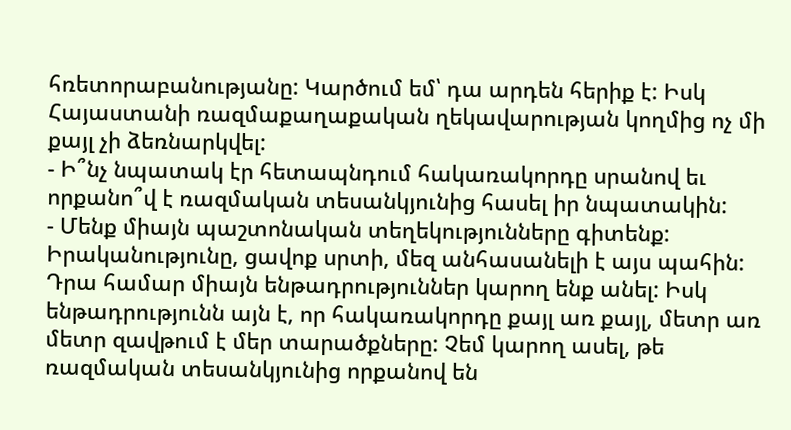հռետորաբանությանը: Կարծում եմ՝ դա արդեն հերիք է: Իսկ Հայաստանի ռազմաքաղաքական ղեկավարության կողմից ոչ մի քայլ չի ձեռնարկվել:
- Ի՞նչ նպատակ էր հետապնդում հակառակորդը սրանով եւ որքանո՞վ է ռազմական տեսանկյունից հասել իր նպատակին:
- Մենք միայն պաշտոնական տեղեկությունները գիտենք: Իրականությունը, ցավոք սրտի, մեզ անհասանելի է այս պահին: Դրա համար միայն ենթադրություններ կարող ենք անել: Իսկ ենթադրությունն այն է, որ հակառակորդը քայլ առ քայլ, մետր առ մետր զավթում է մեր տարածքները: Չեմ կարող ասել, թե ռազմական տեսանկյունից որքանով են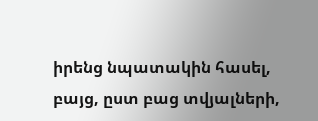իրենց նպատակին հասել, բայց, ըստ բաց տվյալների,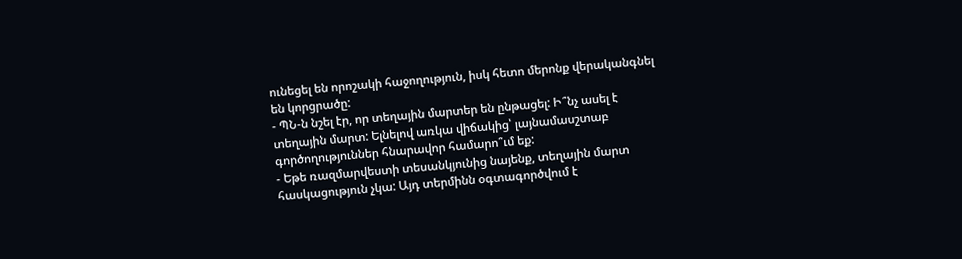ունեցել են որոշակի հաջողություն, իսկ հետո մերոնք վերականգնել են կորցրածը:
- ՊՆ-ն նշել էր, որ տեղային մարտեր են ընթացել: Ի՞նչ ասել է տեղային մարտ: Ելնելով առկա վիճակից՝ լայնամասշտաբ գործողություններ հնարավոր համարո՞ւմ եք:
- Եթե ռազմարվեստի տեսանկյունից նայենք, տեղային մարտ հասկացություն չկա: Այդ տերմինն օգտագործվում է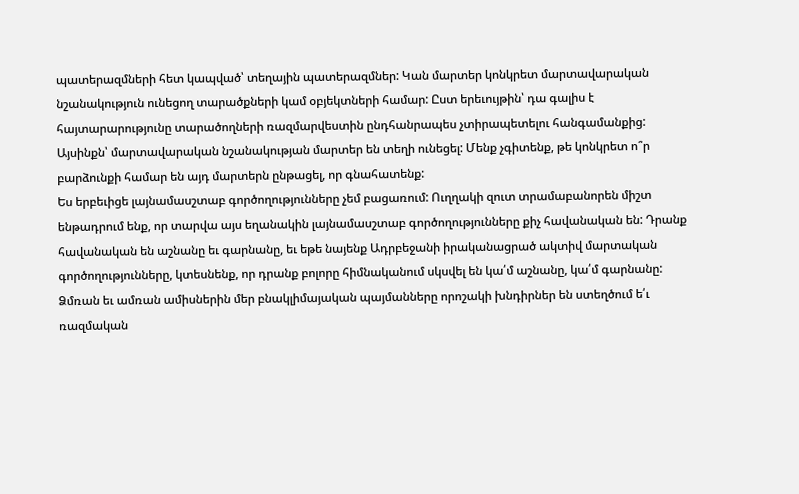պատերազմների հետ կապված՝ տեղային պատերազմներ: Կան մարտեր կոնկրետ մարտավարական նշանակություն ունեցող տարածքների կամ օբյեկտների համար: Ըստ երեւույթին՝ դա գալիս է հայտարարությունը տարածողների ռազմարվեստին ընդհանրապես չտիրապետելու հանգամանքից: Այսինքն՝ մարտավարական նշանակության մարտեր են տեղի ունեցել: Մենք չգիտենք, թե կոնկրետ ո՞ր բարձունքի համար են այդ մարտերն ընթացել, որ գնահատենք:
Ես երբեւիցե լայնամասշտաբ գործողությունները չեմ բացառում: Ուղղակի զուտ տրամաբանորեն միշտ ենթադրում ենք, որ տարվա այս եղանակին լայնամասշտաբ գործողությունները քիչ հավանական են: Դրանք հավանական են աշնանը եւ գարնանը, եւ եթե նայենք Ադրբեջանի իրականացրած ակտիվ մարտական գործողությունները, կտեսնենք, որ դրանք բոլորը հիմնականում սկսվել են կա՛մ աշնանը, կա՛մ գարնանը: Ձմռան եւ ամռան ամիսներին մեր բնակլիմայական պայմանները որոշակի խնդիրներ են ստեղծում ե՛ւ ռազմական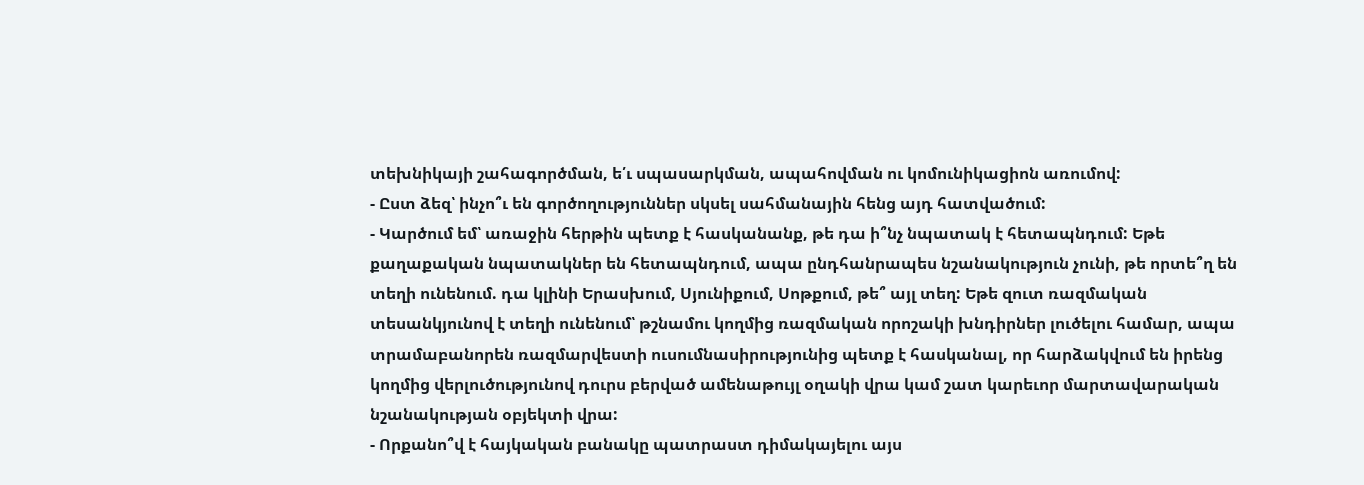տեխնիկայի շահագործման, ե՛ւ սպասարկման, ապահովման ու կոմունիկացիոն առումով:
- Ըստ ձեզ՝ ինչո՞ւ են գործողություններ սկսել սահմանային հենց այդ հատվածում:
- Կարծում եմ՝ առաջին հերթին պետք է հասկանանք, թե դա ի՞նչ նպատակ է հետապնդում: Եթե քաղաքական նպատակներ են հետապնդում, ապա ընդհանրապես նշանակություն չունի, թե որտե՞ղ են տեղի ունենում. դա կլինի Երասխում, Սյունիքում, Սոթքում, թե՞ այլ տեղ: Եթե զուտ ռազմական տեսանկյունով է տեղի ունենում՝ թշնամու կողմից ռազմական որոշակի խնդիրներ լուծելու համար, ապա տրամաբանորեն ռազմարվեստի ուսումնասիրությունից պետք է հասկանալ, որ հարձակվում են իրենց կողմից վերլուծությունով դուրս բերված ամենաթույլ օղակի վրա կամ շատ կարեւոր մարտավարական նշանակության օբյեկտի վրա:
- Որքանո՞վ է հայկական բանակը պատրաստ դիմակայելու այս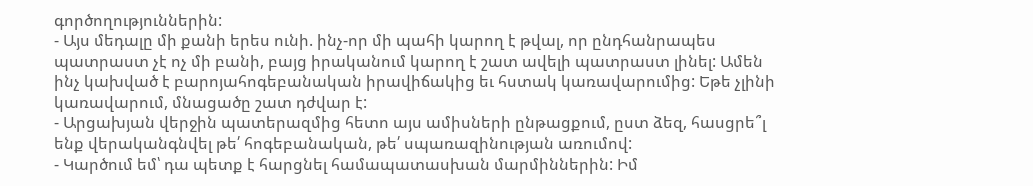գործողություններին:
- Այս մեդալը մի քանի երես ունի. ինչ-որ մի պահի կարող է թվալ, որ ընդհանրապես պատրաստ չէ ոչ մի բանի, բայց իրականում կարող է շատ ավելի պատրաստ լինել: Ամեն ինչ կախված է բարոյահոգեբանական իրավիճակից եւ հստակ կառավարումից: Եթե չլինի կառավարում, մնացածը շատ դժվար է:
- Արցախյան վերջին պատերազմից հետո այս ամիսների ընթացքում, ըստ ձեզ, հասցրե՞լ ենք վերականգնվել թե՛ հոգեբանական, թե՛ սպառազինության առումով:
- Կարծում եմ՝ դա պետք է հարցնել համապատասխան մարմիններին: Իմ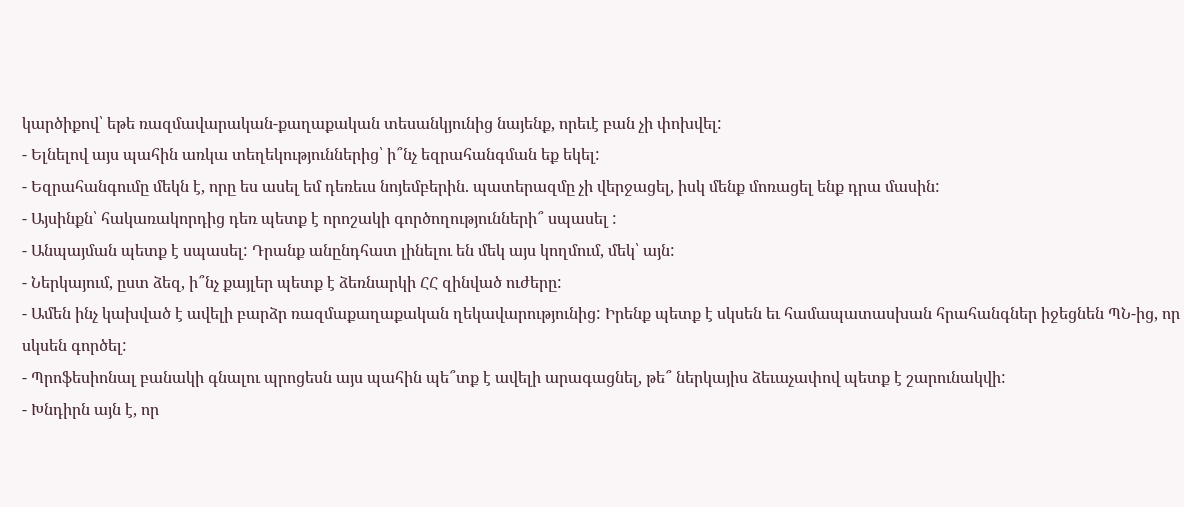կարծիքով՝ եթե ռազմավարական-քաղաքական տեսանկյունից նայենք, որեւէ բան չի փոխվել:
- Ելնելով այս պահին առկա տեղեկություններից՝ ի՞նչ եզրահանգման եք եկել:
- Եզրահանգումը մեկն է, որը ես ասել եմ դեռեւս նոյեմբերին. պատերազմը չի վերջացել, իսկ մենք մոռացել ենք դրա մասին:
- Այսինքն՝ հակառակորդից դեռ պետք է որոշակի գործողությունների՞ սպասել :
- Անպայման պետք է սպասել: Դրանք անընդհատ լինելու են մեկ այս կողմում, մեկ՝ այն:
- Ներկայում, ըստ ձեզ, ի՞նչ քայլեր պետք է ձեռնարկի ՀՀ զինված ուժերը:
- Ամեն ինչ կախված է ավելի բարձր ռազմաքաղաքական ղեկավարությունից: Իրենք պետք է սկսեն եւ համապատասխան հրահանգներ իջեցնեն ՊՆ-ից, որ սկսեն գործել:
- Պրոֆեսիոնալ բանակի գնալու պրոցեսն այս պահին պե՞տք է ավելի արագացնել, թե՞ ներկայիս ձեւաչափով պետք է շարունակվի:
- Խնդիրն այն է, որ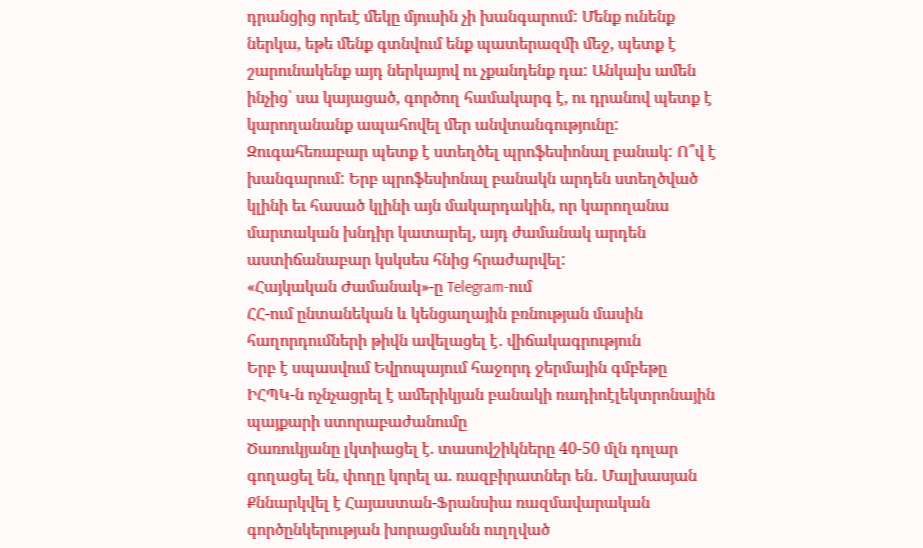դրանցից որեւէ մեկը մյուսին չի խանգարում: Մենք ունենք ներկա, եթե մենք գտնվում ենք պատերազմի մեջ, պետք է շարունակենք այդ ներկայով ու չքանդենք դա: Անկախ ամեն ինչից՝ սա կայացած, գործող համակարգ է, ու դրանով պետք է կարողանանք ապահովել մեր անվտանգությունը: Զուգահեռաբար պետք է ստեղծել պրոֆեսիոնալ բանակ: Ո՞վ է խանգարում: Երբ պրոֆեսիոնալ բանակն արդեն ստեղծված կլինի եւ հասած կլինի այն մակարդակին, որ կարողանա մարտական խնդիր կատարել, այդ ժամանակ արդեն աստիճանաբար կսկսես հնից հրաժարվել:
«Հայկական Ժամանակ»-ը Telegram-ում
ՀՀ-ում ընտանեկան և կենցաղային բռնության մասին հաղորդումների թիվն ավելացել է․ վիճակագրություն
Երբ է սպասվում Եվրոպայում հաջորդ ջերմային գմբեթը
ԻՀՊԿ-ն ոչնչացրել է ամերիկյան բանակի ռադիոէլեկտրոնային պայքարի ստորաբաժանումը
Ծառուկյանը լկտիացել է. տասովշիկները 40-50 մլն դոլար գողացել են, փողը կորել ա. ռազբիրատներ են․ Մալխասյան
Քննարկվել է Հայաստան-Ֆրանսիա ռազմավարական գործընկերության խորացմանն ուղղված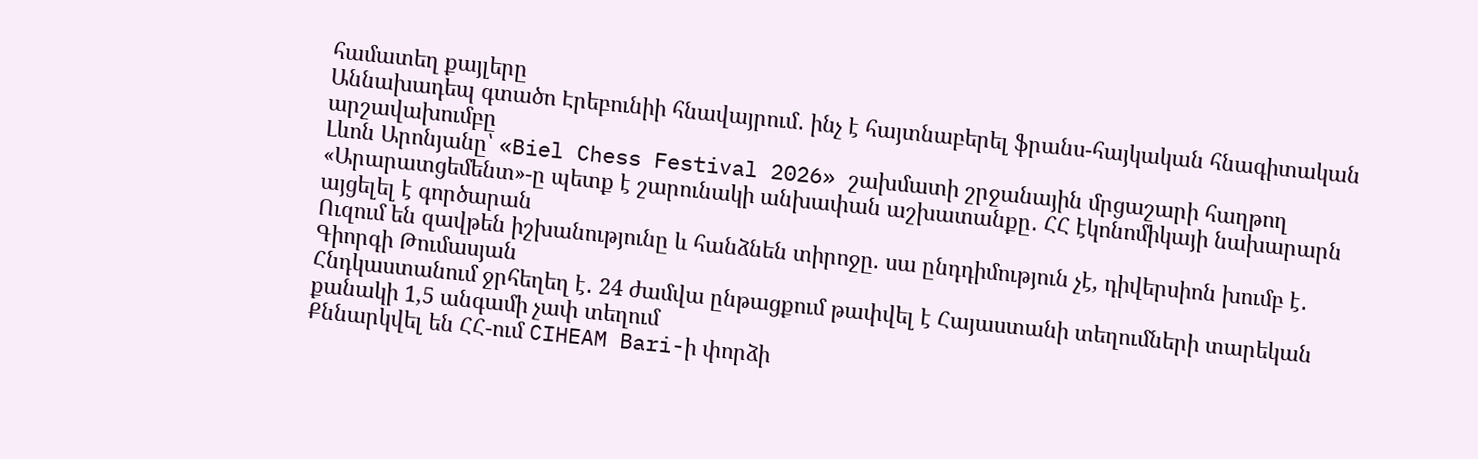համատեղ քայլերը
Աննախադեպ գտածո Էրեբունիի հնավայրում․ ինչ է հայտնաբերել ֆրանս-հայկական հնագիտական արշավախումբը
Լևոն Արոնյանը՝ «Biel Chess Festival 2026» շախմատի շրջանային մրցաշարի հաղթող
«Արարատցեմենտ»-ը պետք է շարունակի անխափան աշխատանքը․ ՀՀ էկոնոմիկայի նախարարն այցելել է գործարան
Ուզում են զավթեն իշխանությունը և հանձնեն տիրոջը. սա ընդդիմություն չէ, դիվերսիոն խումբ է․ Գիորգի Թումասյան
Հնդկաստանում ջրհեղեղ է․ 24 ժամվա ընթացքում թափվել է Հայաստանի տեղումների տարեկան քանակի 1,5 անգամի չափ տեղում
Քննարկվել են ՀՀ-ում CIHEAM Bari-ի փորձի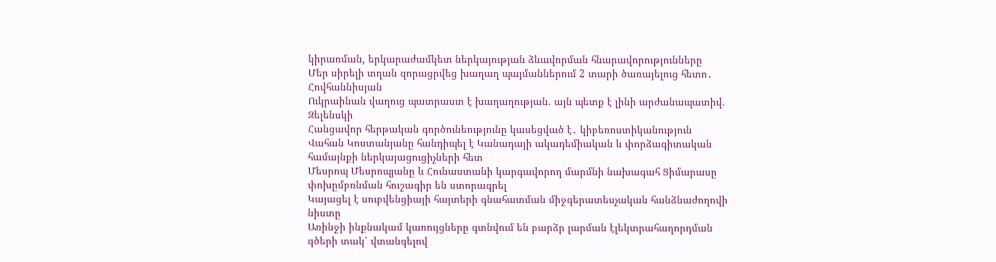կիրառման, երկարաժամկետ ներկայության ձևավորման հնարավորությունները
Մեր սիրելի տղան զորացրվեց խաղաղ պայմաններում 2 տարի ծառայելուց հետո․ Հովհաննիսյան
Ուկրաինան վաղուց պատրաստ է խաղաղության. այն պետք է լինի արժանապատիվ. Զելենսկի
Հանցավոր հերթական գործունեությունը կասեցված է․ կիբեռոստիկանություն
Վահան Կոստանյանը հանդիպել է Կանադայի ակադեմիական և փորձագիտական համայնքի ներկայացուցիչների հետ
Մեսրոպ Մեսրոպյանը և Հունաստանի կարգավորող մարմնի նախագահ Ցիմարասը փոխըմբռնման հուշագիր են ստորագրել
Կայացել է սուբվենցիայի հայտերի գնահատման միջգերատեսչական հանձնաժողովի նիստը
Առինջի ինքնակամ կառույցները գտնվում են բարձր լարման էլեկտրահաղորդման գծերի տակ՝ վտանգելով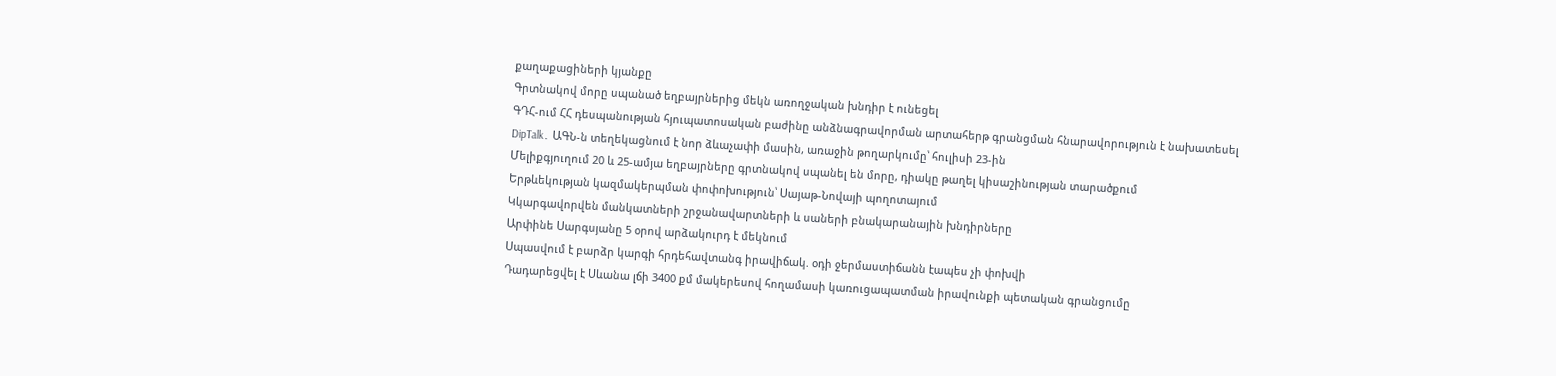քաղաքացիների կյանքը
Գրտնակով մորը սպանած եղբայրներից մեկն առողջական խնդիր է ունեցել
ԳԴՀ-ում ՀՀ դեսպանության հյուպատոսական բաժինը անձնագրավորման արտահերթ գրանցման հնարավորություն է նախատեսել
DipTalk․ ԱԳՆ-ն տեղեկացնում է նոր ձևաչափի մասին, առաջին թողարկումը՝ հուլիսի 23-ին
Մելիքգյուղում 20 և 25-ամյա եղբայրները գրտնակով սպանել են մորը, դիակը թաղել կիսաշինության տարածքում
Երթևեկության կազմակերպման փոփոխություն՝ Սայաթ-Նովայի պողոտայում
Կկարգավորվեն մանկատների շրջանավարտների և սաների բնակարանային խնդիրները
Արփինե Սարգսյանը 5 օրով արձակուրդ է մեկնում
Սպասվում է բարձր կարգի հրդեհավտանգ իրավիճակ. օդի ջերմաստիճանն էապես չի փոխվի
Դադարեցվել է Սևանա լճի 3400 քմ մակերեսով հողամասի կառուցապատման իրավունքի պետական գրանցումը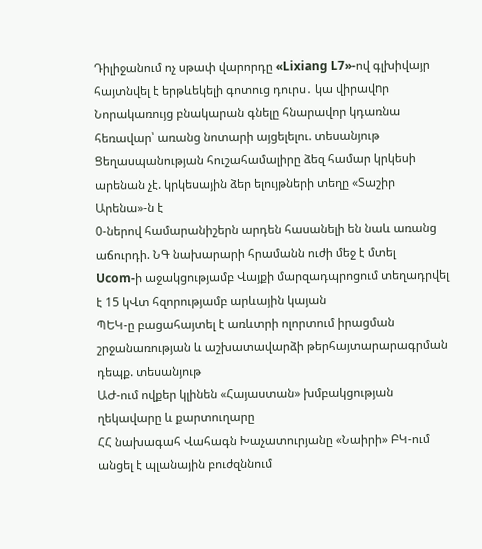Դիլիջանում ոչ սթափ վարորդը «Lixiang L7»-ով գլխիվայր հայտնվել է երթևեկելի գոտուց դուրս․ կա վիրավnր
Նորակառույց բնակարան գնելը հնարավոր կդառնա հեռավար՝ առանց նոտարի այցելելու. տեսանյութ
Ցեղասպանության հուշահամալիրը ձեզ համար կրկեսի արենան չէ. կրկեսային ձեր ելույթների տեղը «Տաշիր Արենա»-ն է
0-ներով համարանիշերն արդեն հասանելի են նաև առանց աճուրդի. ՆԳ նախարարի հրամանն ուժի մեջ է մտել
Ucom-ի աջակցությամբ Վայքի մարզադպրոցում տեղադրվել է 15 կՎտ հզորությամբ արևային կայան
ՊԵԿ-ը բացահայտել է առևտրի ոլորտում իրացման շրջանառության և աշխատավարձի թերհայտարարագրման դեպք. տեսանյութ
ԱԺ-ում ովքեր կլինեն «Հայաստան» խմբակցության ղեկավարը և քարտուղարը
ՀՀ նախագահ Վահագն Խաչատուրյանը «Նաիրի» ԲԿ-ում անցել է պլանային բուժզննում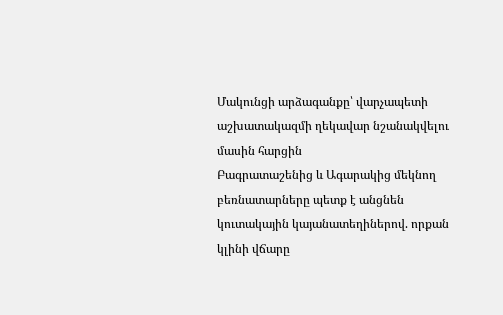Մակունցի արձագանքը՝ վարչապետի աշխատակազմի ղեկավար նշանակվելու մասին հարցին
Բագրատաշենից և Ագարակից մեկնող բեռնատարները պետք է անցնեն կուտակային կայանատեղիներով. որքան կլինի վճարը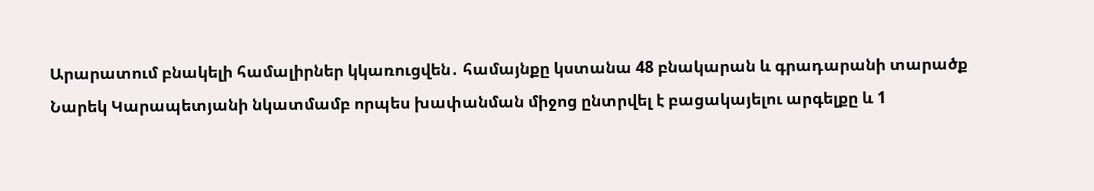Արարատում բնակելի համալիրներ կկառուցվեն․ համայնքը կստանա 48 բնակարան և գրադարանի տարածք
Նարեկ Կարապետյանի նկատմամբ որպես խափանման միջոց ընտրվել է բացակայելու արգելքը և 1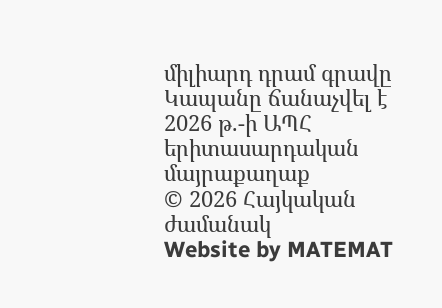միլիարդ դրամ գրավը
Կապանը ճանաչվել է 2026 թ.-ի ԱՊՀ երիտասարդական մայրաքաղաք
© 2026 Հայկական ժամանակ
Website by MATEMAT